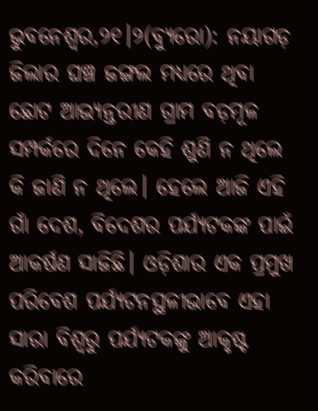ଭୁବନେଶ୍ୱର,୨୧।୨(ବ୍ୟୁରୋ): ନୟାଗଡ଼ ଜିଲାର ଘଞ୍ଚ ଜଙ୍ଗଲ ମଧ୍ୟରେ ଥିବା ଛୋଟ ଆଭ୍ୟନ୍ତରୀଣ ଗ୍ରାମ ବଡ଼ମୂଳ ସମ୍ପର୍କରେ ଦିନେ କେହି ଶୁଣି ନ ଥିଲେ କି ଜାଣି ନ ଥିଲେ। ହେଲେ ଆଜି ଏହି ଗାଁ ଦେଶ, ବିଦେଶର ପର୍ଯ୍ୟଟକଙ୍କ ପାଇଁ ଆକର୍ଷଣ ସାଜିଛି। ଓଡ଼ିଶାର ଏକ ପ୍ରମୁଖ ପରିବେଶ ପର୍ଯ୍ୟଟନସ୍ଥଳୀଭାବେ ଏହା ସାରା ବିଶ୍ୱରୁ ପର୍ଯ୍ୟଟକଙ୍କୁ ଆକୃଷ୍ଟ କରିବାରେ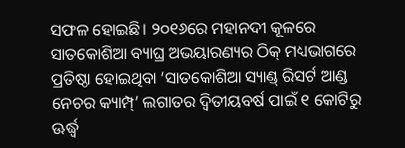ସଫଳ ହୋଇଛି। ୨୦୧୬ରେ ମହାନଦୀ କୂଳରେ ସାତକୋଶିଆ ବ୍ୟାଘ୍ର ଅଭୟାରଣ୍ୟର ଠିକ୍ ମଧ୍ୟଭାଗରେ ପ୍ରତିଷ୍ଠା ହୋଇଥିବା ‘ସାତକୋଶିଆ ସ୍ୟାଣ୍ଡ୍ ରିସର୍ଟ ଆଣ୍ଡ ନେଚର କ୍ୟାମ୍ପ୍’ ଲଗାତର ଦ୍ୱିତୀୟବର୍ଷ ପାଇଁ ୧ କୋଟିରୁ ଊର୍ଦ୍ଧ୍ୱ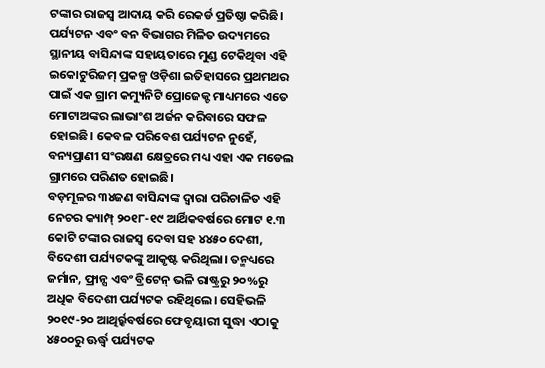ଟଙ୍କାର ରାଜସ୍ବ ଆଦାୟ କରି ରେକର୍ଡ ପ୍ରତିଷ୍ଠା କରିଛି। ପର୍ଯ୍ୟଟନ ଏବଂ ବନ ବିଭାଗର ମିଳିତ ଉଦ୍ୟମରେ ସ୍ଥାନୀୟ ବାସିନ୍ଦାଙ୍କ ସହାୟତାରେ ମୁଣ୍ଡ ଟେକିଥିବା ଏହି ଇକୋଟୁରିଜମ୍ ପ୍ରକଳ୍ପ ଓଡ଼ିଶା ଇତିହାସରେ ପ୍ରଥମଥର ପାଇଁ ଏକ ଗ୍ରାମ କମ୍ୟୁନିଟି ପ୍ରୋଜେକ୍ଟ ମାଧ୍ୟମରେ ଏତେ ମୋଟାଅଙ୍କର ଲାଭାଂଶ ଅର୍ଜନ କରିବାରେ ସଫଳ ହୋଇଛି। କେବଳ ପରିବେଶ ପର୍ଯ୍ୟଟନ ନୁହେଁ, ବନ୍ୟପ୍ରାଣୀ ସଂରକ୍ଷଣ କ୍ଷେତ୍ରରେ ମଧ୍ୟ ଏହା ଏକ ମଡେଲ ଗ୍ରାମରେ ପରିଣତ ହୋଇଛି।
ବଡ଼ମୂଳର ୩୪ଜଣ ବାସିନ୍ଦାଙ୍କ ଦ୍ୱାରା ପରିଚାଳିତ ଏହି ନେଚର କ୍ୟାମ୍ପ୍ ୨୦୧୮-୧୯ ଆର୍ଥିକବର୍ଷରେ ମୋଟ ୧.୩ କୋଟି ଟଙ୍କାର ରାଜସ୍ବ ଦେବା ସହ ୪୪୫୦ ଦେଶୀ, ବିଦେଶୀ ପର୍ଯ୍ୟଟକଙ୍କୁ ଆକୃଷ୍ଟ କରିଥିଲା। ତନ୍ମଧ୍ୟରେ ଜର୍ମାନ, ଫ୍ରାନ୍ସ ଏବଂ ବ୍ରିଟେନ୍ ଭଳି ରାଷ୍ଟ୍ରରୁ ୨୦%ରୁ ଅଧିକ ବିଦେଶୀ ପର୍ଯ୍ୟଟକ ରହିଥିଲେ। ସେହିଭଳି ୨୦୧୯-୨୦ ଆଥିର୍ର୍କବର୍ଷରେ ଫେବୃୟାରୀ ସୁଦ୍ଧା ଏଠାକୁ ୪୫୦୦ରୁ ଊର୍ଦ୍ଧ୍ୱ ପର୍ଯ୍ୟଟକ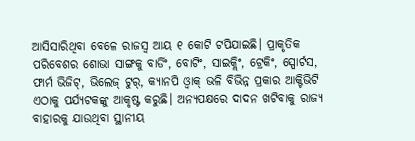ଆସିସାରିଥିବା ବେଳେ ରାଜସ୍ବ ଆୟ ୧ କୋଟି ଟପିଯାଇଛି। ପ୍ରାକୃତିକ ପରିବେଶର ଶୋଭା ସାଙ୍ଗକୁ ବାର୍ଡିଂ, ବୋଟିଂ, ସାଇକ୍ଲିଂ, ଟ୍ରେକିଂ, ସ୍ପୋର୍ଟସ, ଫାର୍ମ ଭିଜିଟ୍, ଭିଲେଜ୍ ଟୁର୍, କ୍ୟାନପି ଓ୍ବାକ୍ ଭଳି ବିଭିନ୍ନ ପ୍ରକାର ଆକ୍ଟିଭିଟି ଏଠାକୁ ପର୍ଯ୍ୟଟକଙ୍କୁ ଆକୃଷ୍ଟ କରୁଛି। ଅନ୍ୟପକ୍ଷରେ ଦାଦନ ଖଟିବାକୁ ରାଜ୍ୟ ବାହାରକୁ ଯାଉଥିବା ସ୍ଥାନୀୟ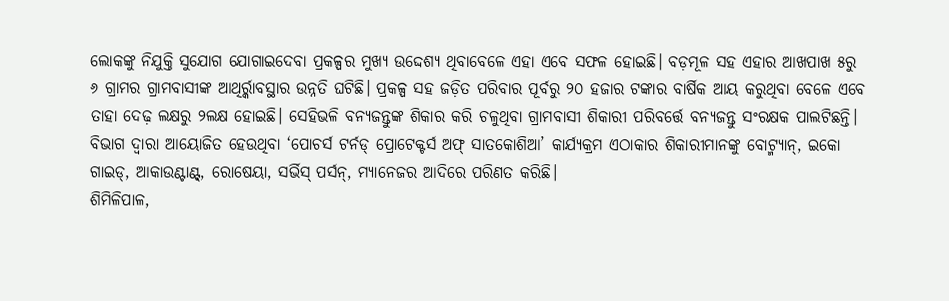ଲୋକଙ୍କୁ ନିଯୁକ୍ତି ସୁଯୋଗ ଯୋଗାଇଦେବା ପ୍ରକଳ୍ପର ମୁଖ୍ୟ ଉଦ୍ଦେଶ୍ୟ ଥିବାବେଳେ ଏହା ଏବେ ସଫଳ ହୋଇଛି। ବଡ଼ମୂଳ ସହ ଏହାର ଆଖପାଖ ୫ରୁ ୬ ଗ୍ରାମର ଗ୍ରାମବାସୀଙ୍କ ଆଥିର୍ର୍କାବସ୍ଥାର ଉନ୍ନତି ଘଟିଛି। ପ୍ରକଳ୍ପ ସହ ଜଡ଼ିତ ପରିବାର ପୂର୍ବରୁ ୨୦ ହଜାର ଟଙ୍କାର ବାର୍ଷିକ ଆୟ କରୁଥିବା ବେଳେ ଏବେ ତାହା ଦେଢ଼ ଲକ୍ଷରୁ ୨ଲକ୍ଷ ହୋଇଛି। ସେହିଭଳି ବନ୍ୟଜନ୍ତୁଙ୍କ ଶିକାର କରି ଚଳୁଥିବା ଗ୍ରାମବାସୀ ଶିକାରୀ ପରିବର୍ତ୍ତେ ବନ୍ୟଜନ୍ତୁ ସଂରକ୍ଷକ ପାଲଟିଛନ୍ତି। ବିଭାଗ ଦ୍ୱାରା ଆୟୋଜିତ ହେଉଥିବା ‘ପୋଚର୍ସ ଟର୍ନଡ୍ ପ୍ରୋଟେକ୍ଟର୍ସ ଅଫ୍ ସାତକୋଶିଆ’ କାର୍ଯ୍ୟକ୍ରମ ଏଠାକାର ଶିକାରୀମାନଙ୍କୁ ବୋଟ୍ମ୍ୟାନ୍, ଇକୋ ଗାଇଡ୍, ଆକାଉଣ୍ଟାଣ୍ଟ୍, ରୋଷେୟା, ସର୍ଭିସ୍ ପର୍ସନ୍, ମ୍ୟାନେଜର ଆଦିରେ ପରିଣତ କରିଛି।
ଶିମିଳିପାଳ,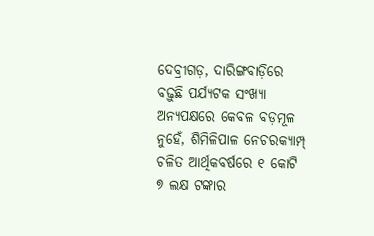ଦେବ୍ରୀଗଡ଼, ଦାରିଙ୍ଗବାଡ଼ିରେ ବଢ଼ୁଛି ପର୍ଯ୍ୟଟକ ସଂଖ୍ୟା
ଅନ୍ୟପକ୍ଷରେ କେବଳ ବଡ଼ମୂଳ ନୁହେଁ, ଶିମିଳିପାଳ ନେଚରକ୍ୟାମ୍ପ୍ ଚଳିତ ଆର୍ଥିକବର୍ଷରେ ୧ କୋଟି ୭ ଲକ୍ଷ ଟଙ୍କାର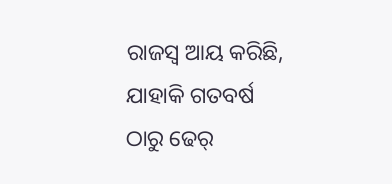ରାଜସ୍ବ ଆୟ କରିଛି, ଯାହାକି ଗତବର୍ଷ ଠାରୁ ଢେର୍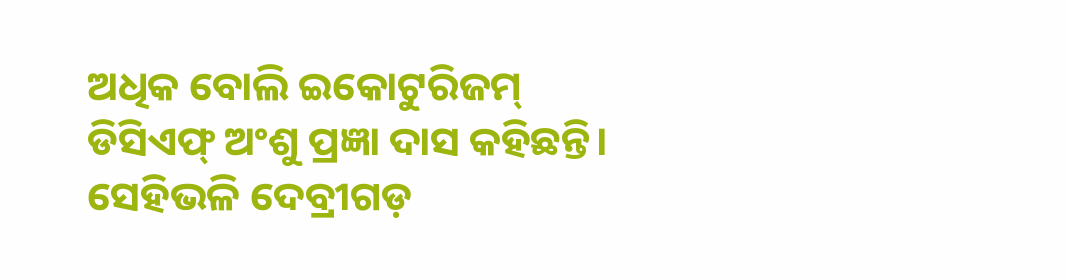ଅଧିକ ବୋଲି ଇକୋଟୁରିଜମ୍ ଡିସିଏଫ୍ ଅଂଶୁ ପ୍ରଜ୍ଞା ଦାସ କହିଛନ୍ତି। ସେହିଭଳି ଦେବ୍ରୀଗଡ଼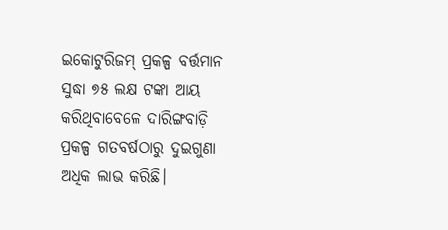ଇକୋଟୁରିଜମ୍ ପ୍ରକଳ୍ପ ବର୍ତ୍ତମାନ ସୁଦ୍ଧା ୭୫ ଲକ୍ଷ ଟଙ୍କା ଆୟ କରିଥିବାବେଳେ ଦାରିଙ୍ଗବାଡ଼ି ପ୍ରକଳ୍ପ ଗତବର୍ଷଠାରୁ ଦୁଇଗୁଣା ଅଧିକ ଲାଭ କରିଛି।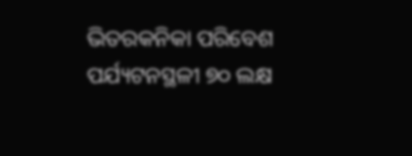ଭିତରକନିକା ପରିବେଶ ପର୍ଯ୍ୟଟନସ୍ଥଳୀ ୭୦ ଲକ୍ଷ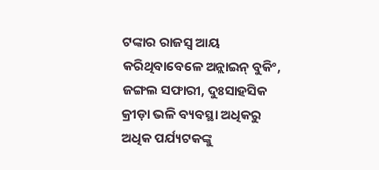ଟଙ୍କାର ରାଜସ୍ବ ଆୟ କରିଥିବାବେଳେ ଅନ୍ଲାଇନ୍ ବୁକିଂ, ଜଙ୍ଗଲ ସଫାରୀ, ଦୁଃସାହସିକ କ୍ରୀଡ଼ା ଭଳି ବ୍ୟବସ୍ଥା ଅଧିକରୁ ଅଧିକ ପର୍ଯ୍ୟଟକଙ୍କୁ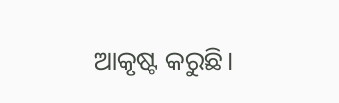ଆକୃଷ୍ଟ କରୁଛି।